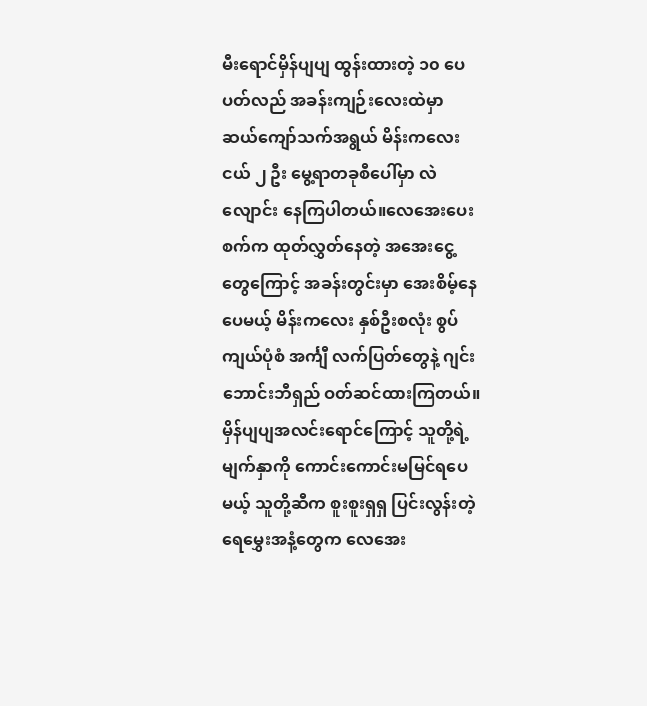မီးရောင်မှိန်ပျပျ ထွန်းထားတဲ့ ၁၀ ပေ ပတ်လည် အခန်းကျဉ်းလေးထဲမှာ ဆယ်ကျော်သက်အရွယ် မိန်းကလေးငယ် ၂ ဦး မွေ့ရာတခုစီပေါ်မှာ လဲလျောင်း နေကြပါတယ်။လေအေးပေးစက်က ထုတ်လွှတ်နေတဲ့ အအေးငွေ့တွေကြောင့် အခန်းတွင်းမှာ အေးစိမ့်နေပေမယ့် မိန်းကလေး နှစ်ဦးစလုံး စွပ်ကျယ်ပုံစံ အင်္ကျီ လက်ပြတ်တွေနဲ့ ဂျင်းဘောင်းဘီရှည် ဝတ်ဆင်ထားကြတယ်။
မှိန်ပျပျအလင်းရောင်ကြောင့် သူတို့ရဲ့ မျက်နှာကို ကောင်းကောင်းမမြင်ရပေမယ့် သူတို့ဆီက စူးစူးရှရှ ပြင်းလွန်းတဲ့ ရေမွှေးအနံ့တွေက လေအေး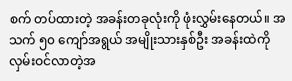စက် တပ်ထားတဲ့ အခန်းတခုလုံးကို ဖုံးလွှမ်းနေတယ်။ အသက် ၅၀ ကျော်အရွယ် အမျိုးသားနှစ်ဦး အခန်းထဲကို လှမ်းဝင်လာတဲ့အ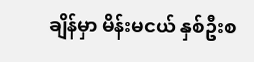ချိန်မှာ မိန်းမငယ် နှစ်ဦးစ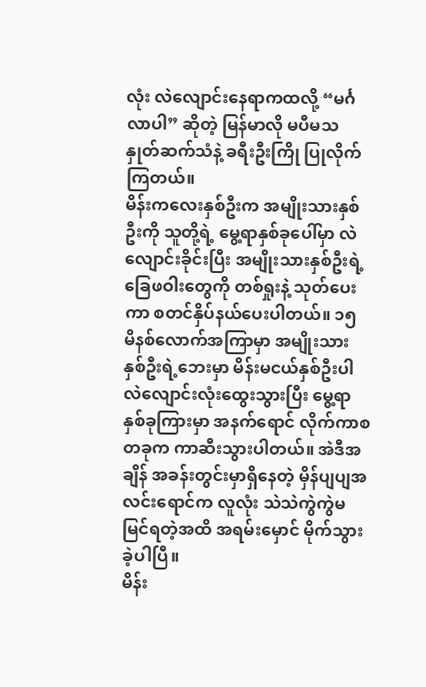လုံး လဲလျောင်းနေရာကထလို့ “မင်္ဂလာပါ” ဆိုတဲ့ မြန်မာလို မပီမသ နှုတ်ဆက်သံနဲ့ ခရီးဦးကြို ပြုလိုက်ကြတယ်။
မိန်းကလေးနှစ်ဦးက အမျိုးသားနှစ်ဦးကို သူတို့ရဲ့ မွေ့ရာနှစ်ခုပေါ်မှာ လဲလျောင်းခိုင်းပြီး အမျိုးသားနှစ်ဦးရဲ့ ခြေဖဝါးတွေကို တစ်ရှုးနဲ့ သုတ်ပေးကာ စတင်နှိပ်နယ်ပေးပါတယ်။ ၁၅ မိနစ်လောက်အကြာမှာ အမျိုးသားနှစ်ဦးရဲ့ဘေးမှာ မိန်းမငယ်နှစ်ဦးပါ လဲလျောင်းလုံးထွေးသွားပြီး မွေ့ရာနှစ်ခုကြားမှာ အနက်ရောင် လိုက်ကာစ တခုက ကာဆီးသွားပါတယ်။ အဲဒီအချိန် အခန်းတွင်းမှာရှိနေတဲ့ မှိန်ပျပျအလင်းရောင်က လူလုံး သဲသဲကွဲကွဲမမြင်ရတဲ့အထိ အရမ်းမှောင် မိုက်သွားခဲ့ပါပြီ။
မိန်း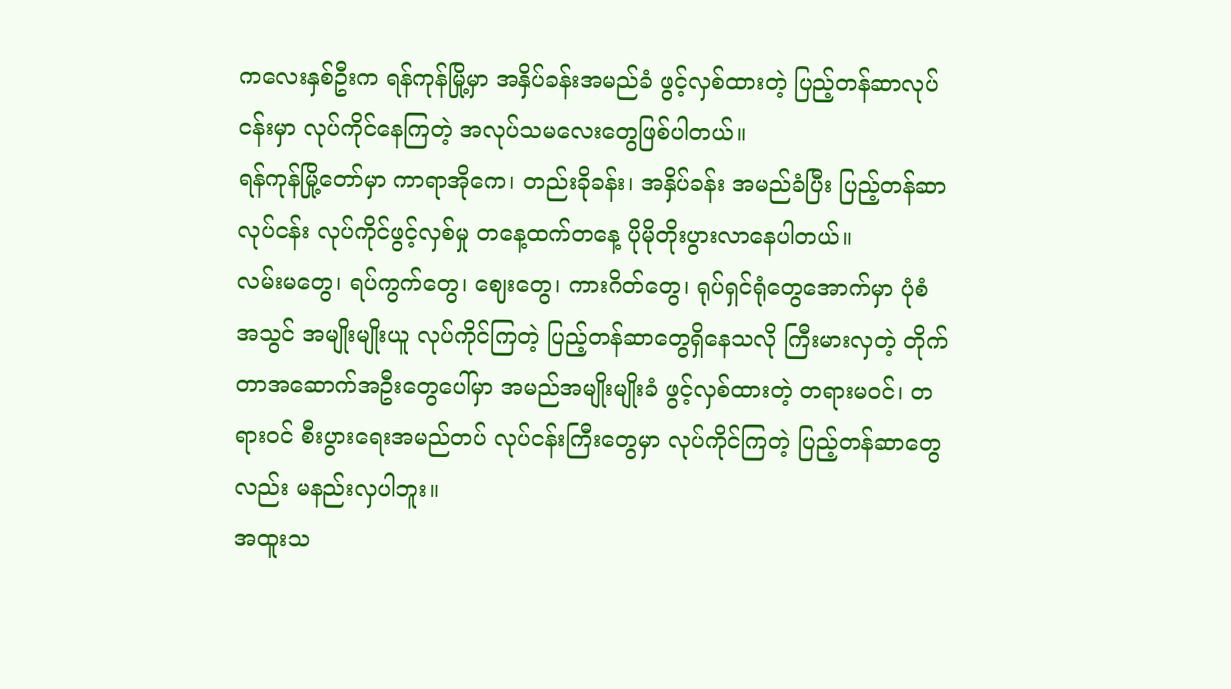ကလေးနှစ်ဦးက ရန်ကုန်မြို့မှာ အနှိပ်ခန်းအမည်ခံ ဖွင့်လှစ်ထားတဲ့ ပြည့်တန်ဆာလုပ်ငန်းမှာ လုပ်ကိုင်နေကြတဲ့ အလုပ်သမလေးတွေဖြစ်ပါတယ်။
ရန်ကုန်မြို့တော်မှာ ကာရာအိုကေ၊ တည်းခိုခန်း၊ အနှိပ်ခန်း အမည်ခံပြီး ပြည့်တန်ဆာလုပ်ငန်း လုပ်ကိုင်ဖွင့်လှစ်မှု တနေ့ထက်တနေ့ ပိုမိုတိုးပွားလာနေပါတယ်။
လမ်းမတွေ၊ ရပ်ကွက်တွေ၊ ဈေးတွေ၊ ကားဂိတ်တွေ၊ ရုပ်ရှင်ရုံတွေအောက်မှာ ပုံစံ အသွင် အမျိုးမျိုးယူ လုပ်ကိုင်ကြတဲ့ ပြည့်တန်ဆာတွေရှိနေသလို ကြီးမားလှတဲ့ တိုက်တာအဆောက်အဦးတွေပေါ်မှာ အမည်အမျိုးမျိုးခံ ဖွင့်လှစ်ထားတဲ့ တရားမဝင်၊ တရားဝင် စီးပွားရေးအမည်တပ် လုပ်ငန်းကြီးတွေမှာ လုပ်ကိုင်ကြတဲ့ ပြည့်တန်ဆာတွေလည်း မနည်းလှပါဘူး။
အထူးသ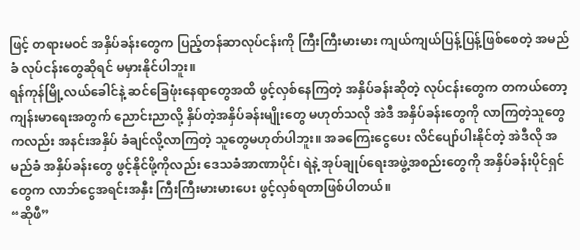ဖြင့် တရားမဝင် အနှိပ်ခန်းတွေက ပြည့်တန်ဆာလုပ်ငန်းကို ကြီးကြီးမားမား ကျယ်ကျယ်ပြန့်ပြန့်ဖြစ်စေတဲ့ အမည်ခံ လုပ်ငန်းတွေဆိုရင် မမှားနိုင်ပါဘူး။
ရန်ကုန်မြို့လယ်ခေါင်နဲ့ ဆင်ခြေဖုံးနေရာတွေအထိ ဖွင့်လှစ်နေကြတဲ့ အနှိပ်ခန်းဆိုတဲ့ လုပ်ငန်းတွေက တကယ်တော့ ကျန်းမာရေးအတွက် ညောင်းညာလို့ နှိပ်တဲ့အနှိပ်ခန်းမျိုးတွေ မဟုတ်သလို အဲဒီ အနှိပ်ခန်းတွေကို လာကြတဲ့သူတွေကလည်း အနင်းအနှိပ် ခံချင်လို့လာကြတဲ့ သူတွေမဟုတ်ပါဘူး။ အခကြေးငွေပေး လိင်ပျော်ပါးနိုင်တဲ့ အဲဒီလို အမည်ခံ အနှိပ်ခန်းတွေ ဖွင့်နိုင်ဖို့ကိုလည်း ဒေသခံအာဏာပိုင်၊ ရဲနဲ့ အုပ်ချုပ်ရေးအဖွဲ့အစည်းတွေကို အနှိပ်ခန်းပိုင်ရှင်တွေက လာဘ်ငွေအရင်းအနှီး ကြီးကြီးမားမားပေး ဖွင့်လှစ်ရတာဖြစ်ပါတယ်။
“ဆိုဖီ”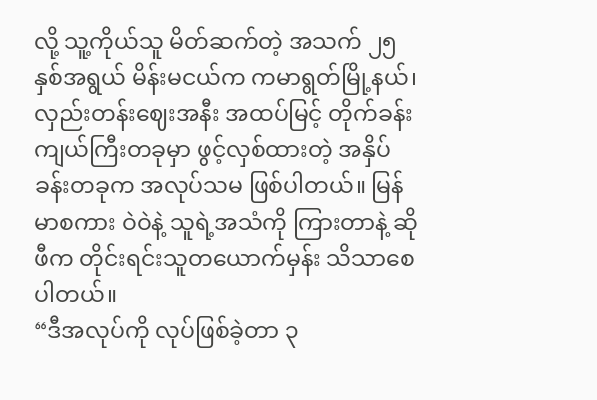လို့ သူ့ကိုယ်သူ မိတ်ဆက်တဲ့ အသက် ၂၅ နှစ်အရွယ် မိန်းမငယ်က ကမာရွတ်မြို့နယ်၊ လှည်းတန်းဈေးအနီး အထပ်မြင့် တိုက်ခန်းကျယ်ကြီးတခုမှာ ဖွင့်လှစ်ထားတဲ့ အနှိပ်ခန်းတခုက အလုပ်သမ ဖြစ်ပါတယ်။ မြန်မာစကား ဝဲဝဲနဲ့ သူရဲ့အသံကို ကြားတာနဲ့ ဆိုဖီက တိုင်းရင်းသူတယောက်မှန်း သိသာစေပါတယ်။
“ဒီအလုပ်ကို လုပ်ဖြစ်ခဲ့တာ ၃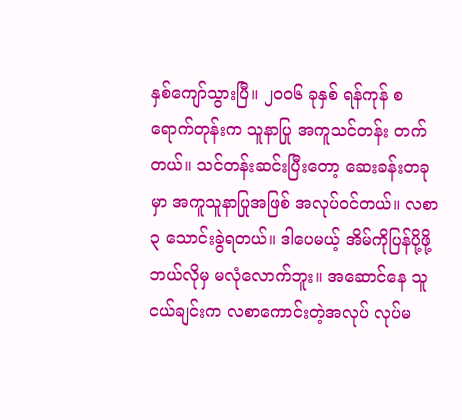နှစ်ကျော်သွားပြီ။ ၂၀၀၆ ခုနှစ် ရန်ကုန် စရောက်တုန်းက သူနာပြု အကူသင်တန်း တက်တယ်။ သင်တန်းဆင်းပြီးတော့ ဆေးခန်းတခုမှာ အကူသူနာပြုအဖြစ် အလုပ်ဝင်တယ်။ လစာ ၃ သောင်းခွဲရတယ်။ ဒါပေမယ့် အိမ်ကိုပြန်ပို့ဖို့ ဘယ်လိုမှ မလုံလောက်ဘူး။ အဆောင်နေ သူငယ်ချင်းက လစာကောင်းတဲ့အလုပ် လုပ်မ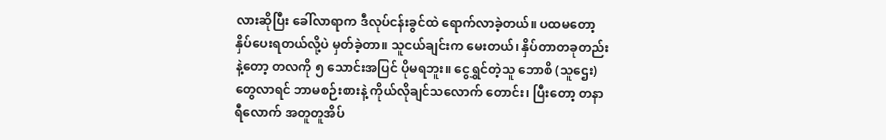လားဆိုပြီး ခေါ်လာရာက ဒီလုပ်ငန်းခွင်ထဲ ရောက်လာခဲ့တယ်။ ပထမတော့ နှိပ်ပေးရတယ်လို့ပဲ မှတ်ခဲ့တာ။ သူငယ်ချင်းက မေးတယ်၊ နှိပ်တာတခုတည်းနဲ့တော့ တလကို ၅ သောင်းအပြင် ပိုမရဘူး။ ငွေရွှင်တဲ့သူ ဘောစိ (သူဌေး) တွေလာရင် ဘာမစဉ်းစားနဲ့ ကိုယ်လိုချင်သလောက် တောင်း၊ ပြီးတော့ တနာရီလောက် အတူတူအိပ်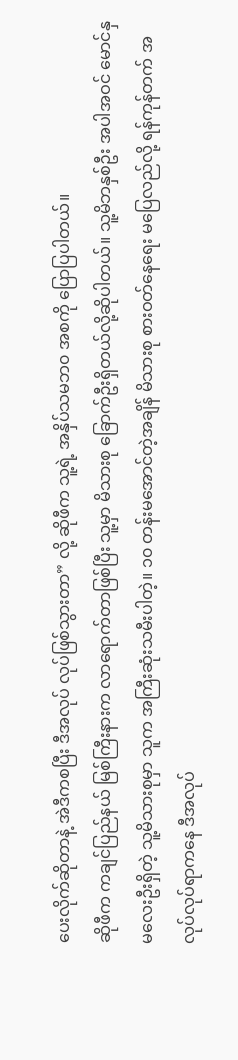ပေးလိုက်ဆိုတာနဲ့ အဲဒီကစပြီး ဒီအလုပ် လုပ်ဖြစ်သွားတာ” လို့ ဆိုဖီက သူ့ရဲ့ အနှိပ်သမဘ၀ အစကို ပြောပြပါတယ်။
ဆိုဖီက ကချင်ပြည်နယ် မြစ်ကြီးနားက လာရောက်တာဖြစ်ပြီး သူ့မှာ မိသားစု ခြောက်ဦးရှိတယ်လို့ဆိုပါတယ်။ သူ့မိဘနှစ်ဦး အပါအဝင် မောင်နှမလေးဦးရှိတဲ့ သူ့မိသားစုမှာ သူက အကြီးဆုံးသမီးပါတဲ့။ ၁၀ တန်းမအောင်တဲ့အချိန် မိသားစု စားဝတ်နေရေး မပြေလည်လို့ ရန်ကုန်တက် အလုပ်လုပ်ရာကနေ ဒီအလုပ်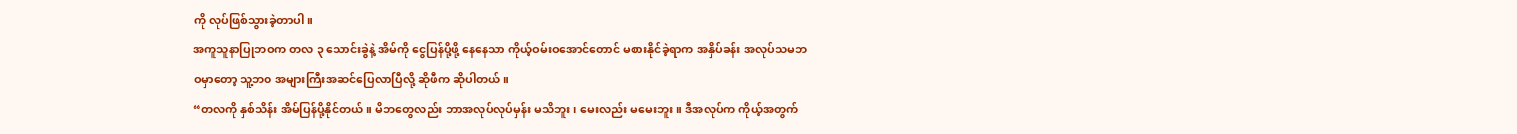ကို လုပ်ဖြစ်သွားခဲ့တာပါ။
အကူသူနာပြုဘဝက တလ ၃ သောင်းခွဲနဲ့ အိမ်ကို ငွေပြန်ပို့ဖို့ နေနေသာ ကိုယ့်ဝမ်းဝအောင်တောင် မစားနိုင်ခဲ့ရာက အနှိပ်ခန်း အလုပ်သမဘဝမှာတော့ သူ့ဘ၀ အများကြီးအဆင်ပြေလာပြီလို့ ဆိုဖီက ဆိုပါတယ်။
“တလကို နှစ်သိန်း အိမ်ပြန်ပို့နိုင်တယ်။ မိဘတွေလည်း ဘာအလုပ်လုပ်မှန်း မသိဘူး၊ မေးလည်း မမေးဘူး။ ဒီအလုပ်က ကိုယ့်အတွက်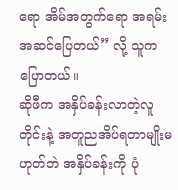ရော အိမ်အတွက်ရော အရမ်း အဆင်ပြေတယ်” လို့ သူက ပြောတယ်။
ဆိုဖီက အနှိပ်ခန်းလာတဲ့လူတိုင်းနဲ့ အတူညအိပ်ရတာမျိုးမဟုတ်ဘဲ အနှိပ်ခန်းကို ပုံ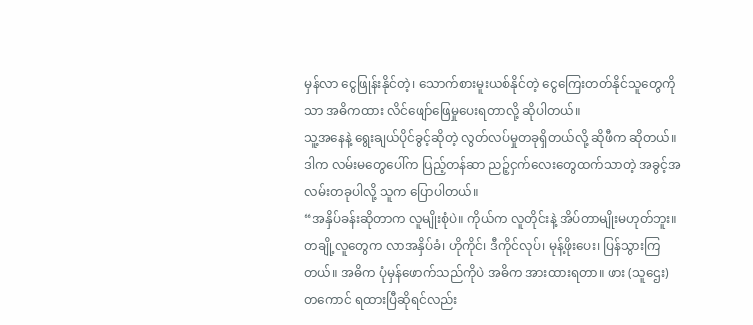မှန်လာ ငွေဖြုန်းနိုင်တဲ့၊ သောက်စားမူးယစ်နိုင်တဲ့ ငွေကြေးတတ်နိုင်သူတွေကိုသာ အဓိကထား လိင်ဖျော်ဖြေမှုပေးရတာလို့ ဆိုပါတယ်။
သူ့အနေနဲ့ ရွေးချယ်ပိုင်ခွင့်ဆိုတဲ့ လွတ်လပ်မှုတခုရှိတယ်လို့ ဆိုဖီက ဆိုတယ်။ ဒါက လမ်းမတွေပေါ်က ပြည့်တန်ဆာ ညဉ့်ငှက်လေးတွေထက်သာတဲ့ အခွင့်အလမ်းတခုပါလို့ သူက ပြောပါတယ်။
“အနှိပ်ခန်းဆိုတာက လူမျိုးစုံပဲ။ ကိုယ်က လူတိုင်းနဲ့ အိပ်တာမျိုးမဟုတ်ဘူး။ တချို့လူတွေက လာအနှိပ်ခံ၊ ဟိုကိုင်၊ ဒီကိုင်လုပ်၊ မုန့်ဖိုးပေး၊ ပြန်သွားကြတယ်။ အဓိက ပုံမှန်ဖောက်သည်ကိုပဲ အဓိက အားထားရတာ။ ဖား (သူဌေး) တကောင် ရထားပြီဆိုရင်လည်း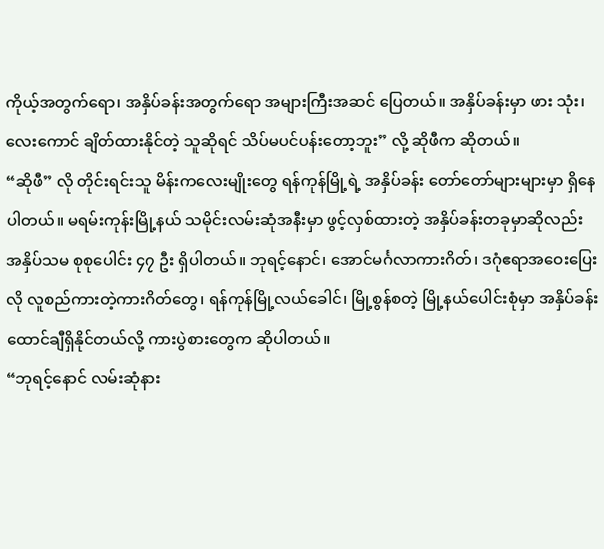ကိုယ့်အတွက်ရော၊ အနှိပ်ခန်းအတွက်ရော အများကြီးအဆင် ပြေတယ်။ အနှိပ်ခန်းမှာ ဖား သုံး၊ လေးကောင် ချိတ်ထားနိုင်တဲ့ သူဆိုရင် သိပ်မပင်ပန်းတော့ဘူး” လို့ ဆိုဖီက ဆိုတယ်။
“ဆိုဖီ” လို တိုင်းရင်းသူ မိန်းကလေးမျိုးတွေ ရန်ကုန်မြို့ရဲ့ အနှိပ်ခန်း တော်တော်များများမှာ ရှိနေပါတယ်။ မရမ်းကုန်းမြို့နယ် သမိုင်းလမ်းဆုံအနီးမှာ ဖွင့်လှစ်ထားတဲ့ အနှိပ်ခန်းတခုမှာဆိုလည်း အနှိပ်သမ စုစုပေါင်း ၄၇ ဦး ရှိပါတယ်။ ဘုရင့်နောင်၊ အောင်မင်္ဂလာကားဂိတ်၊ ဒဂုံဧရာအဝေးပြေးလို လူစည်ကားတဲ့ကားဂိတ်တွေ၊ ရန်ကုန်မြို့လယ်ခေါင်၊ မြို့စွန်စတဲ့ မြို့နယ်ပေါင်းစုံမှာ အနှိပ်ခန်း ထောင်ချီရှိနိုင်တယ်လို့ ကားပွဲစားတွေက ဆိုပါတယ်။
“ဘုရင့်နောင် လမ်းဆုံနား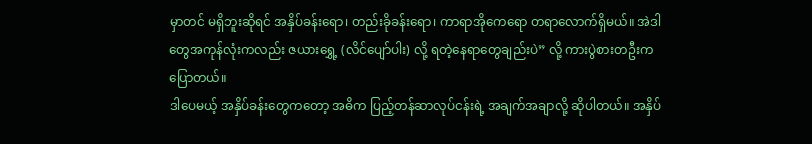မှာတင် မရှိဘူးဆိုရင် အနှိပ်ခန်းရော၊ တည်းခိုခန်းရော၊ ကာရာအိုကေရော တရာလောက်ရှိမယ်။ အဲဒါတွေအကုန်လုံးကလည်း ဇယားရွှေ့ (လိင်ပျော်ပါး) လို့ ရတဲ့နေရာတွေချည်းပဲ” လို့ ကားပွဲစားတဦးက ပြောတယ်။
ဒါပေမယ့် အနှိပ်ခန်းတွေကတော့ အဓိက ပြည့်တန်ဆာလုပ်ငန်းရဲ့ အချက်အချာလို့ ဆိုပါတယ်။ အနှိပ်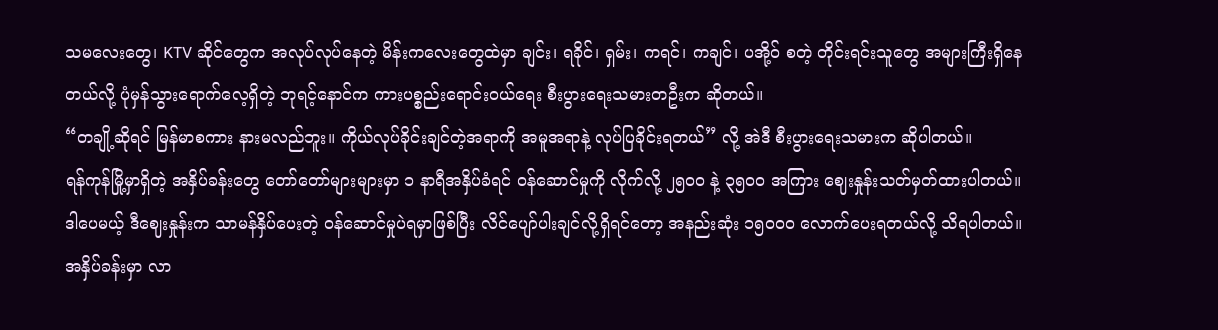သမလေးတွေ၊ KTV ဆိုင်တွေက အလုပ်လုပ်နေတဲ့ မိန်းကလေးတွေထဲမှာ ချင်း၊ ရခိုင်၊ ရှမ်း၊ ကရင်၊ ကချင်၊ ပအို့ဝ် စတဲ့ တိုင်းရင်းသူတွေ အများကြီးရှိနေတယ်လို့ ပုံမှန်သွားရောက်လေ့ရှိတဲ့ ဘုရင့်နောင်က ကားပစ္စည်းရောင်းဝယ်ရေး စီးပွားရေးသမားတဦးက ဆိုတယ်။
“တချို့ဆိုရင် မြန်မာစကား နားမလည်ဘူး။ ကိုယ်လုပ်ခိုင်းချင်တဲ့အရာကို အမူအရာနဲ့ လုပ်ပြခိုင်းရတယ်” လို့ အဲဒီ စီးပွားရေးသမားက ဆိုပါတယ်။
ရန်ကုန်မြို့မှာရှိတဲ့ အနှိပ်ခန်းတွေ တော်တော်များများမှာ ၁ နာရီအနှိပ်ခံရင် ဝန်ဆောင်မှုကို လိုက်လို့ ၂၅၀၀ နဲ့ ၃၅၀၀ အကြား ဈေးနှုန်းသတ်မှတ်ထားပါတယ်။ ဒါပေမယ့် ဒီဈေးနှုန်းက သာမန်နှိပ်ပေးတဲ့ ဝန်ဆောင်မှုပဲရမှာဖြစ်ပြီး လိင်ပျော်ပါးချင်လို့ရှိရင်တော့ အနည်းဆုံး ၁၅၀၀၀ လောက်ပေးရတယ်လို့ သိရပါတယ်။
အနှိပ်ခန်းမှာ လာ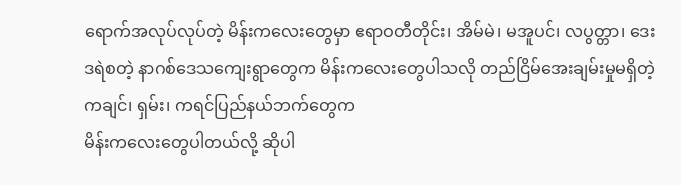ရောက်အလုပ်လုပ်တဲ့ မိန်းကလေးတွေမှာ ဧရာဝတီတိုင်း၊ အိမ်မဲ၊ မအူပင်၊ လပွတ္တာ၊ ဒေးဒရဲစတဲ့ နာဂစ်ဒေသကျေးရွာတွေက မိန်းကလေးတွေပါသလို တည်ငြိမ်အေးချမ်းမှုမရှိတဲ့ ကချင်၊ ရှမ်း၊ ကရင်ပြည်နယ်ဘက်တွေက
မိန်းကလေးတွေပါတယ်လို့ ဆိုပါ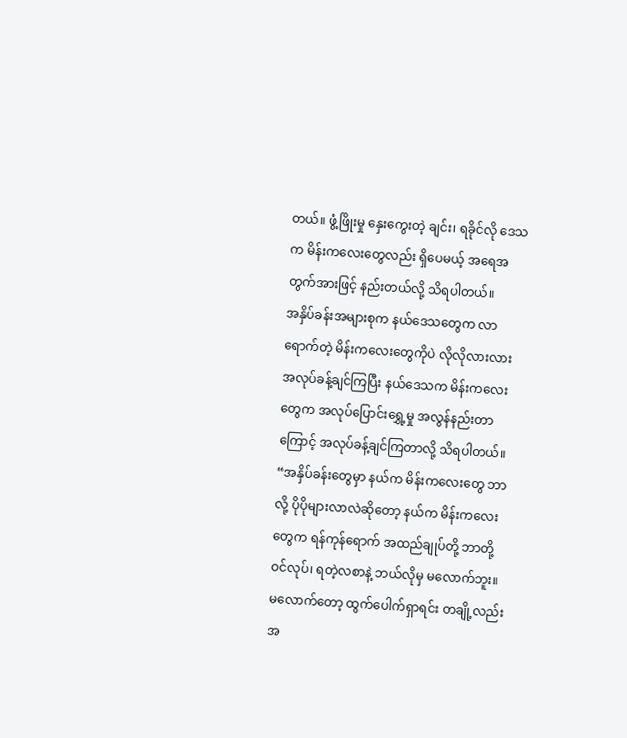တယ်။ ဖွံ့ဖြိုးမှု နှေးကွေးတဲ့ ချင်း၊ ရခိုင်လို ဒေသက မိန်းကလေးတွေလည်း ရှိပေမယ့် အရေအတွက်အားဖြင့် နည်းတယ်လို့ သိရပါတယ်။
အနှိပ်ခန်းအများစုက နယ်ဒေသတွေက လာရောက်တဲ့ မိန်းကလေးတွေကိုပဲ လိုလိုလားလား အလုပ်ခန့်ချင်ကြပြီး နယ်ဒေသက မိန်းကလေးတွေက အလုပ်ပြောင်းရွှေ့မှု အလွန်နည်းတာကြောင့် အလုပ်ခန့်ချင်ကြတာလို့ သိရပါတယ်။
“အနှိပ်ခန်းတွေမှာ နယ်က မိန်းကလေးတွေ ဘာလို့ ပိုပိုများလာလဲဆိုတော့ နယ်က မိန်းကလေးတွေက ရန်ကုန်ရောက် အထည်ချုပ်တို့ ဘာတို့ ဝင်လုပ်၊ ရတဲ့လစာနဲ့ ဘယ်လိုမှ မလောက်ဘူး။ မလောက်တော့ ထွက်ပေါက်ရှာရင်း တချို့လည်း
အ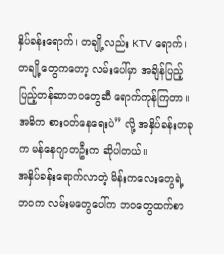နှိပ်ခန်းရောက်၊ တချို့လည်း KTV ရောက်၊ တချို့တွေကတော့ လမ်းပေါ်မှာ အချိန်ပြည့် ပြည့်တန်ဆာဘဝတွေဆီ ရောက်ကုန်ကြတာ။ အဓိက စားဝတ်နေရေးပဲ” လို့ အနှိပ်ခန်းတခုက မန်နေဂျာတဦးက ဆိုပါတယ်။
အနှိပ်ခန်းရောက်လာတဲ့ မိန်းကလေးတွေရဲ့ဘဝက လမ်းမတွေပေါ်က ဘဝတွေထက်စာ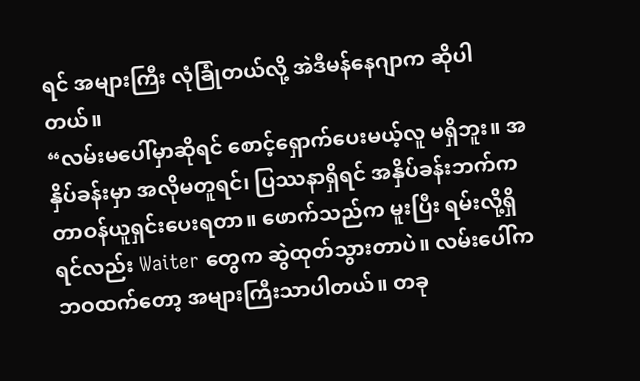ရင် အများကြီး လုံခြုံတယ်လို့ အဲဒီမန်နေဂျာက ဆိုပါတယ်။
“လမ်းမပေါ်မှာဆိုရင် စောင့်ရှောက်ပေးမယ့်လူ မရှိဘူး။ အနှိပ်ခန်းမှာ အလိုမတူရင်၊ ပြဿနာရှိရင် အနှိပ်ခန်းဘက်က တာဝန်ယူရှင်းပေးရတာ။ ဖောက်သည်က မူးပြီး ရမ်းလို့ရှိရင်လည်း Waiter တွေက ဆွဲထုတ်သွားတာပဲ။ လမ်းပေါ်က ဘဝထက်တော့ အများကြီးသာပါတယ်။ တခု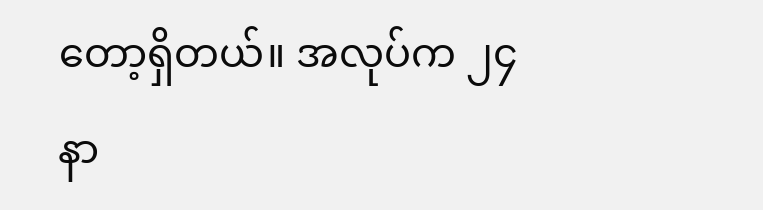တော့ရှိတယ်။ အလုပ်က ၂၄ နာ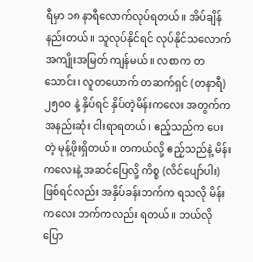ရီမှာ ၁၈ နာရီလောက်လုပ်ရတယ်။ အိပ်ချိန်နည်းတယ်။ သူလုပ်နိုင်ရင် လုပ်နိုင်သလောက် အကျိုးအမြတ် ကျန်မယ်။ လစာက တသောင်း၊ လူတယောက် တဆက်ရှင် (တနာရီ) ၂၅၀၀ နဲ့ နှိပ်ရင် နှိပ်တဲ့မိန်းကလေး အတွက်က အနည်းဆုံး ငါးရာရတယ်၊ ဧည့်သည်က ပေးတဲ့ မုန့်ဖိုးရှိတယ်။ တကယ်လို့ ဧည့်သည်နဲ့ မိန်းကလေးနဲ့ အဆင်ပြေလို့ ကိစ္စ (လိင်ပျော်ပါး) ဖြစ်ရင်လည်း အနှိပ်ခန်းဘက်က ရသလို မိန်းကလေး ဘက်ကလည်း ရတယ်။ ဘယ်လိုပြော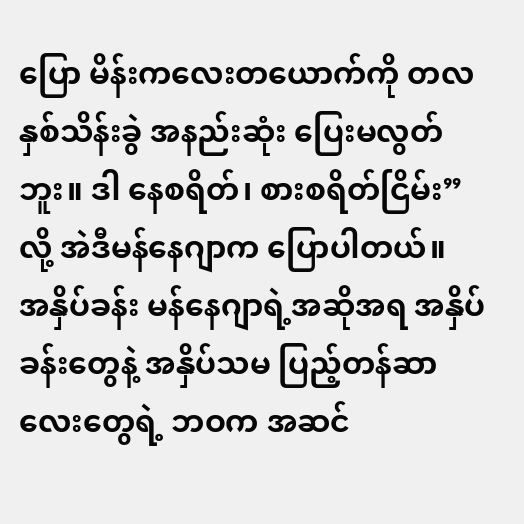ပြော မိန်းကလေးတယောက်ကို တလနှစ်သိန်းခွဲ အနည်းဆုံး ပြေးမလွတ်ဘူး။ ဒါ နေစရိတ်၊ စားစရိတ်ငြိမ်း” လို့ အဲဒီမန်နေဂျာက ပြောပါတယ်။
အနှိပ်ခန်း မန်နေဂျာရဲ့အဆိုအရ အနှိပ်ခန်းတွေနဲ့ အနှိပ်သမ ပြည့်တန်ဆာလေးတွေရဲ့ ဘဝက အဆင်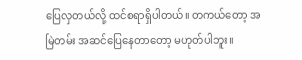ပြေလှတယ်လို့ ထင်စရာရှိပါတယ်။ တကယ်တော့ အမြဲတမ်း အဆင်ပြေနေတာတော့ မဟုတ်ပါဘူး။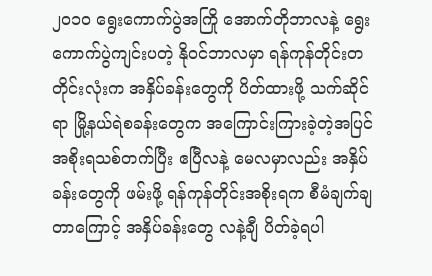၂၀၁၀ ရွေးကောက်ပွဲအကြို အောက်တိုဘာလနဲ့ ရွေးကောက်ပွဲကျင်းပတဲ့ နိုဝင်ဘာလမှာ ရန်ကုန်တိုင်းတတိုင်းလုံးက အနှိပ်ခန်းတွေကို ပိတ်ထားဖို့ သက်ဆိုင်ရာ မြို့နယ်ရဲစခန်းတွေက အကြောင်းကြားခဲ့တဲ့အပြင် အစိုးရသစ်တက်ပြီး ဧပြီလနဲ့ မေလမှာလည်း အနှိပ်ခန်းတွေကို ဖမ်းဖို့ ရန်ကုန်တိုင်းအစိုးရက စီမံချက်ချတာကြောင့် အနှိပ်ခန်းတွေ လနဲ့ချီ ပိတ်ခဲ့ရပါ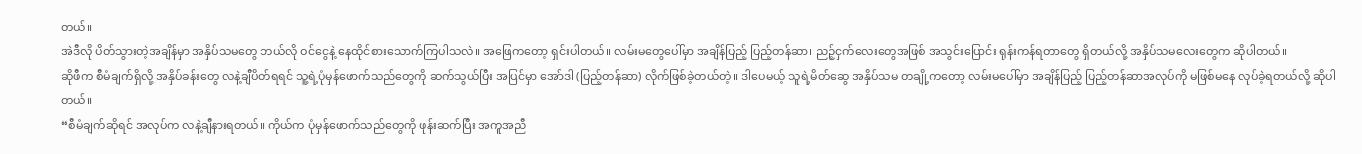တယ်။
အဲဒီလို ပိတ်သွားတဲ့အချိန်မှာ အနှိပ်သမတွေ ဘယ်လို ဝင်ငွေနဲ့ နေထိုင်စားသောက်ကြပါသလဲ။ အဖြေကတော့ ရှင်းပါတယ်။ လမ်းမတွေပေါ်မှာ အချိန်ပြည့် ပြည့်တန်ဆာ၊ ညဉ့်ငှက်လေးတွေအဖြစ် အသွင်းပြောင်း ရုန်းကန်ရတာတွေ ရှိတယ်လို့ အနှိပ်သမလေးတွေက ဆိုပါတယ်။
ဆိုဖီက စီမံချက်ရှိလို့ အနှိပ်ခန်းတွေ လနဲ့ချီပိတ်ရရင် သူ့ရဲ့ပုံမှန်ဖောက်သည်တွေကို ဆက်သွယ်ပြီး အပြင်မှာ အော်ဒါ (ပြည့်တန်ဆာ) လိုက်ဖြစ်ခဲ့တယ်တဲ့။ ဒါပေမယ့် သူရဲ့မိတ်ဆွေ အနှိပ်သမ တချို့ကတော့ လမ်းမပေါ်မှာ အချိန်ပြည့် ပြည့်တန်ဆာအလုပ်ကို မဖြစ်မနေ လုပ်ခဲ့ရတယ်လို့ ဆိုပါတယ်။
“စီမံချက်ဆိုရင် အလုပ်က လနဲ့ချီနားရတယ်။ ကိုယ်က ပုံမှန်ဖောက်သည်တွေကို ဖုန်းဆက်ပြီး အကူအညီ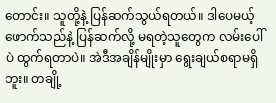တောင်း။ သူတို့နဲ့ ပြန်ဆက်သွယ်ရတယ်။ ဒါပေမယ့် ဖောက်သည်နဲ့ ပြန်ဆက်လို့ မရတဲ့သူတွေက လမ်းပေါ်ပဲ ထွက်ရတာပဲ။ အဲဒီအချိန်မျိုးမှာ ရွေးချယ်စရာမရှိဘူး။ တချို့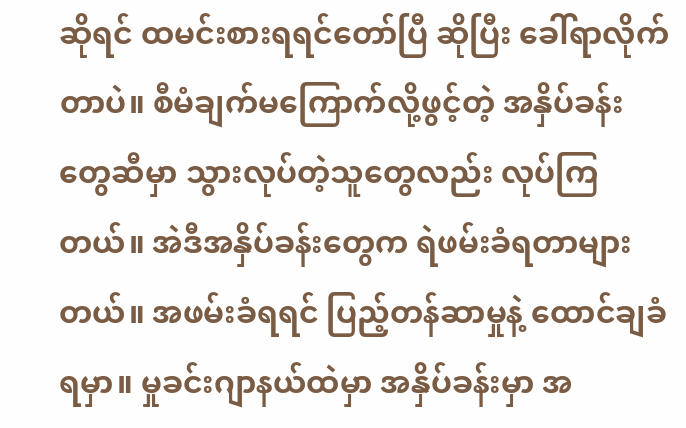ဆိုရင် ထမင်းစားရရင်တော်ပြီ ဆိုပြီး ခေါ်ရာလိုက်တာပဲ။ စီမံချက်မကြောက်လို့ဖွင့်တဲ့ အနှိပ်ခန်းတွေဆီမှာ သွားလုပ်တဲ့သူတွေလည်း လုပ်ကြတယ်။ အဲဒီအနှိပ်ခန်းတွေက ရဲဖမ်းခံရတာများတယ်။ အဖမ်းခံရရင် ပြည့်တန်ဆာမှုနဲ့ ထောင်ချခံရမှာ။ မှုခင်းဂျာနယ်ထဲမှာ အနှိပ်ခန်းမှာ အ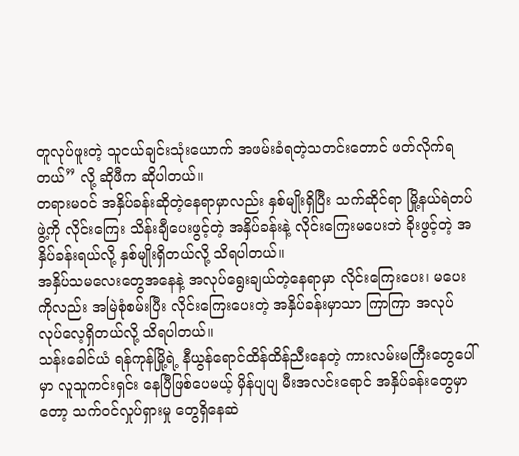တူလုပ်ဖူးတဲ့ သူငယ်ချင်းသုံးယောက် အဖမ်းခံရတဲ့သတင်းတောင် ဖတ်လိုက်ရတယ်” လို့ ဆိုဖီက ဆိုပါတယ်။
တရားမဝင် အနှိပ်ခန်းဆိုတဲ့နေရာမှာလည်း နှစ်မျိုးရှိပြီး သက်ဆိုင်ရာ မြို့နယ်ရဲတပ်ဖွဲ့ကို လိုင်းကြေး သိန်းချီပေးဖွင့်တဲ့ အနှိပ်ခန်းနဲ့ လိုင်းကြေးမပေးဘဲ ခိုးဖွင့်တဲ့ အနှိပ်ခန်းရယ်လို့ နှစ်မျိုးရှိတယ်လို့ သိရပါတယ်။
အနှိပ်သမလေးတွေအနေနဲ့ အလုပ်ရွေးချယ်တဲ့နေရာမှာ လိုင်းကြေးပေး၊ မပေးကိုလည်း အမြဲစုံစမ်းပြီး လိုင်းကြေးပေးတဲ့ အနှိပ်ခန်းမှာသာ ကြာကြာ အလုပ်လုပ်လေ့ရှိတယ်လို့ သိရပါတယ်။
သန်းခေါင်ယံ ရန်ကုန်မြို့ရဲ့ နီယွန်ရောင်ထိန်ထိန်ညီးနေတဲ့ ကားလမ်းမကြီးတွေပေါ်မှာ လူသူကင်းရှင်း နေပြီဖြစ်ပေမယ့် မှိန်ပျပျ မီးအလင်းရောင် အနှိပ်ခန်းတွေမှာတော့ သက်ဝင်လှုပ်ရှားမှု တွေရှိနေဆဲ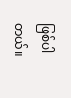ဖြစ်ပါတယ်။